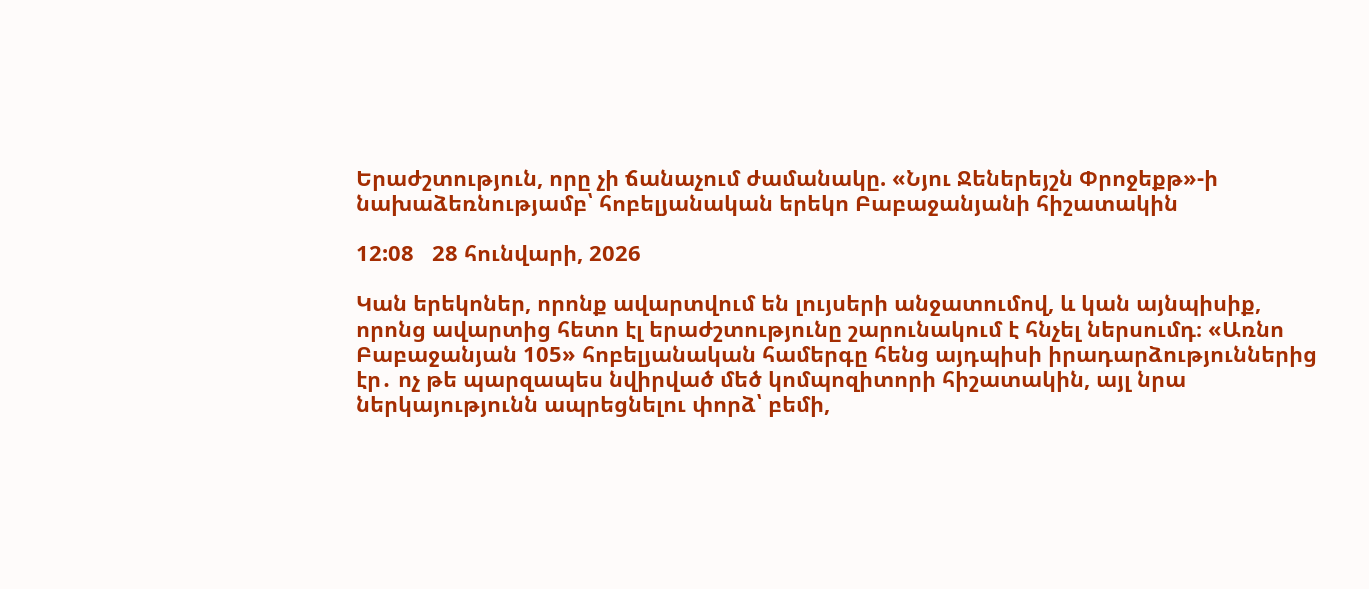Երաժշտություն, որը չի ճանաչում ժամանակը. «Նյու Ջեներեյշն Փրոջեքթ»-ի նախաձեռնությամբ՝ հոբելյանական երեկո Բաբաջանյանի հիշատակին

12:08   28 հունվարի, 2026

Կան երեկոներ, որոնք ավարտվում են լույսերի անջատումով, և կան այնպիսիք, որոնց ավարտից հետո էլ երաժշտությունը շարունակում է հնչել ներսումդ։ «Առնո Բաբաջանյան 105» հոբելյանական համերգը հենց այդպիսի իրադարձություններից էր․ ոչ թե պարզապես նվիրված մեծ կոմպոզիտորի հիշատակին, այլ նրա ներկայությունն ապրեցնելու փորձ՝ բեմի,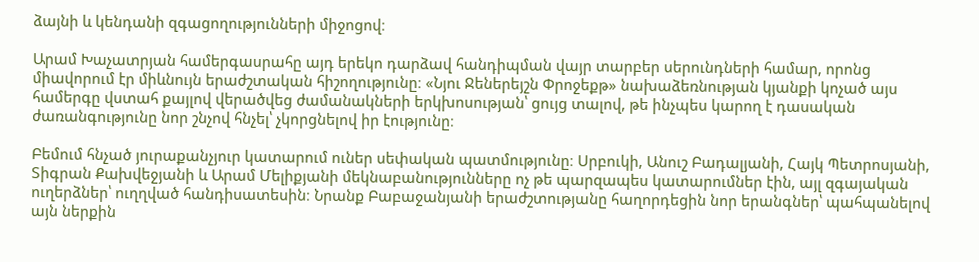ձայնի և կենդանի զգացողությունների միջոցով։

Արամ Խաչատրյան համերգասրահը այդ երեկո դարձավ հանդիպման վայր տարբեր սերունդների համար, որոնց միավորում էր միևնույն երաժշտական հիշողությունը։ «Նյու Ջեներեյշն Փրոջեքթ» նախաձեռնության կյանքի կոչած այս համերգը վստահ քայլով վերածվեց ժամանակների երկխոսության՝ ցույց տալով, թե ինչպես կարող է դասական ժառանգությունը նոր շնչով հնչել՝ չկորցնելով իր էությունը։

Բեմում հնչած յուրաքանչյուր կատարում ուներ սեփական պատմությունը։ Սրբուկի, Անուշ Բադալյանի, Հայկ Պետրոսյանի, Տիգրան Քախվեջյանի և Արամ Մելիքյանի մեկնաբանությունները ոչ թե պարզապես կատարումներ էին, այլ զգայական ուղերձներ՝ ուղղված հանդիսատեսին։ Նրանք Բաբաջանյանի երաժշտությանը հաղորդեցին նոր երանգներ՝ պահպանելով այն ներքին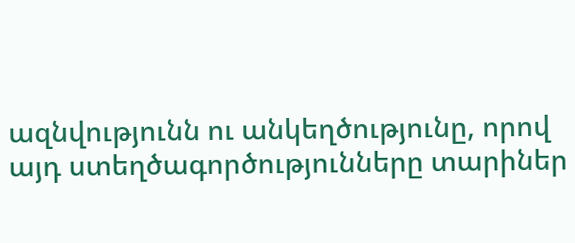ազնվությունն ու անկեղծությունը, որով այդ ստեղծագործությունները տարիներ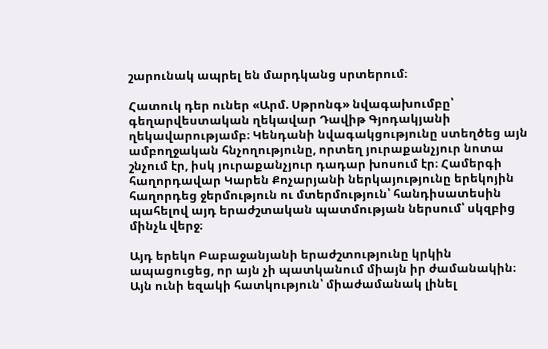շարունակ ապրել են մարդկանց սրտերում։

Հատուկ դեր ուներ «Արմ. Սթրոնգ» նվագախումբը՝ գեղարվեստական ղեկավար Դավիթ Գյոդակյանի ղեկավարությամբ։ Կենդանի նվագակցությունը ստեղծեց այն ամբողջական հնչողությունը, որտեղ յուրաքանչյուր նոտա շնչում էր, իսկ յուրաքանչյուր դադար խոսում էր։ Համերգի հաղորդավար Կարեն Քոչարյանի ներկայությունը երեկոյին հաղորդեց ջերմություն ու մտերմություն՝ հանդիսատեսին պահելով այդ երաժշտական պատմության ներսում՝ սկզբից մինչև վերջ։

Այդ երեկո Բաբաջանյանի երաժշտությունը կրկին ապացուցեց, որ այն չի պատկանում միայն իր ժամանակին։ Այն ունի եզակի հատկություն՝ միաժամանակ լինել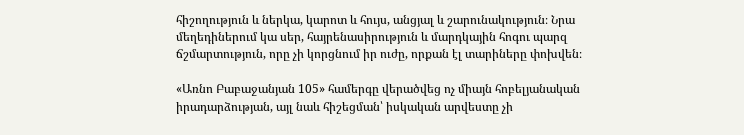հիշողություն և ներկա, կարոտ և հույս, անցյալ և շարունակություն։ Նրա մեղեդիներում կա սեր, հայրենասիրություն և մարդկային հոգու պարզ ճշմարտություն, որը չի կորցնում իր ուժը, որքան էլ տարիները փոխվեն։

«Առնո Բաբաջանյան 105» համերգը վերածվեց ոչ միայն հոբելյանական իրադարձության, այլ նաև հիշեցման՝ իսկական արվեստը չի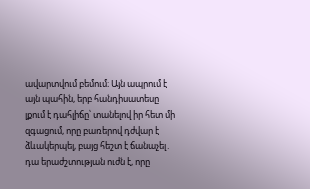ավարտվում բեմում։ Այն ապրում է այն պահին, երբ հանդիսատեսը լքում է դահլիճը՝ տանելով իր հետ մի զգացում, որը բառերով դժվար է ձևակերպել, բայց հեշտ է ճանաչել․ դա երաժշտության ուժն է, որը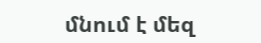մնում է մեզ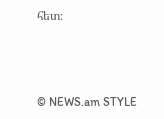հետ։



© NEWS.am STYLE